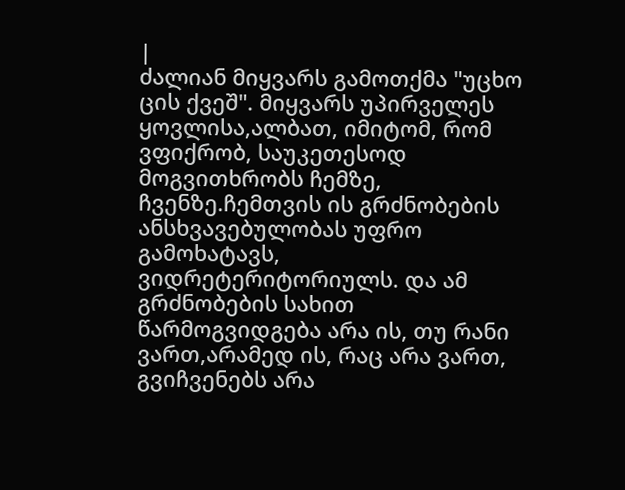|
ძალიან მიყვარს გამოთქმა "უცხო ცის ქვეშ". მიყვარს უპირველეს ყოვლისა,ალბათ, იმიტომ, რომ ვფიქრობ, საუკეთესოდ მოგვითხრობს ჩემზე, ჩვენზე.ჩემთვის ის გრძნობების ანსხვავებულობას უფრო გამოხატავს, ვიდრეტერიტორიულს. და ამ გრძნობების სახით წარმოგვიდგება არა ის, თუ რანი ვართ,არამედ ის, რაც არა ვართ, გვიჩვენებს არა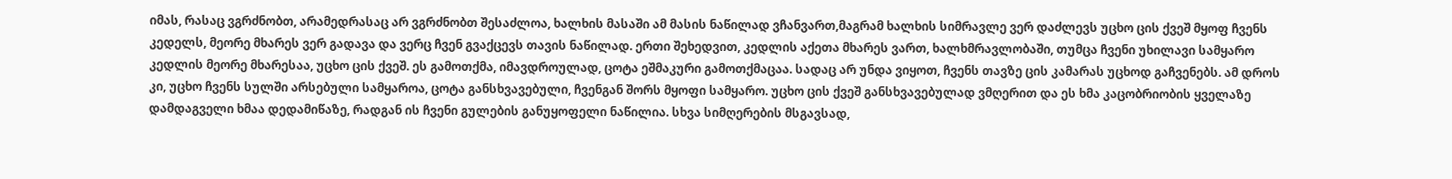იმას, რასაც ვგრძნობთ, არამედრასაც არ ვგრძნობთ შესაძლოა, ხალხის მასაში ამ მასის ნაწილად ვჩანვართ,მაგრამ ხალხის სიმრავლე ვერ დაძლევს უცხო ცის ქვეშ მყოფ ჩვენს კედელს, მეორე მხარეს ვერ გადავა და ვერც ჩვენ გვაქცევს თავის ნაწილად. ერთი შეხედვით, კედლის აქეთა მხარეს ვართ, ხალხმრავლობაში, თუმცა ჩვენი უხილავი სამყარო კედლის მეორე მხარესაა, უცხო ცის ქვეშ. ეს გამოთქმა, იმავდროულად, ცოტა ეშმაკური გამოთქმაცაა. სადაც არ უნდა ვიყოთ, ჩვენს თავზე ცის კამარას უცხოდ გაჩვენებს. ამ დროს კი, უცხო ჩვენს სულში არსებული სამყაროა, ცოტა განსხვავებული, ჩვენგან შორს მყოფი სამყარო. უცხო ცის ქვეშ განსხვავებულად ვმღერით და ეს ხმა კაცობრიობის ყველაზე დამდაგველი ხმაა დედამიწაზე, რადგან ის ჩვენი გულების განუყოფელი ნაწილია. სხვა სიმღერების მსგავსად,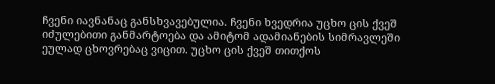ჩვენი იავნანაც განსხვავებულია. ჩვენი ხვედრია უცხო ცის ქვეშ იძულებითი განმარტოება და ამიტომ ადამიანების სიმრავლეში ეულად ცხოვრებაც ვიცით. უცხო ცის ქვეშ თითქოს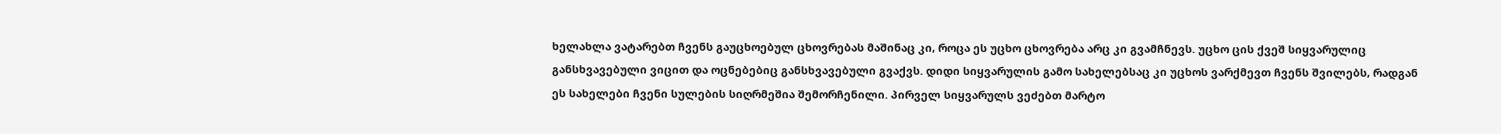ხელახლა ვატარებთ ჩვენს გაუცხოებულ ცხოვრებას მაშინაც კი, როცა ეს უცხო ცხოვრება არც კი გვამჩნევს. უცხო ცის ქვეშ სიყვარულიც განსხვავებული ვიცით და ოცნებებიც განსხვავებული გვაქვს. დიდი სიყვარულის გამო სახელებსაც კი უცხოს ვარქმევთ ჩვენს შვილებს, რადგან ეს სახელები ჩვენი სულების სიღრმეშია შემორჩენილი. პირველ სიყვარულს ვეძებთ მარტო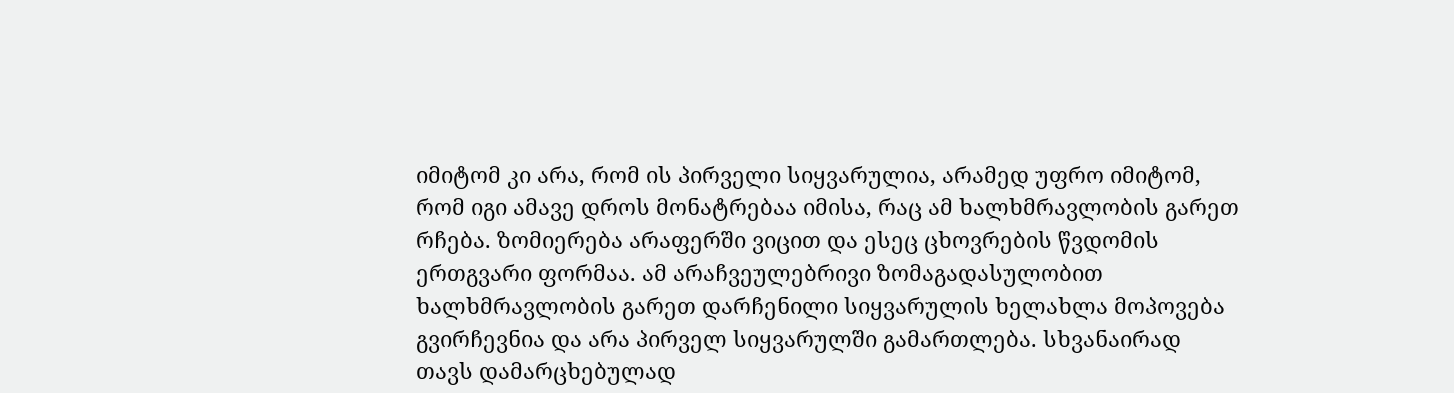იმიტომ კი არა, რომ ის პირველი სიყვარულია, არამედ უფრო იმიტომ, რომ იგი ამავე დროს მონატრებაა იმისა, რაც ამ ხალხმრავლობის გარეთ რჩება. ზომიერება არაფერში ვიცით და ესეც ცხოვრების წვდომის ერთგვარი ფორმაა. ამ არაჩვეულებრივი ზომაგადასულობით ხალხმრავლობის გარეთ დარჩენილი სიყვარულის ხელახლა მოპოვება გვირჩევნია და არა პირველ სიყვარულში გამართლება. სხვანაირად თავს დამარცხებულად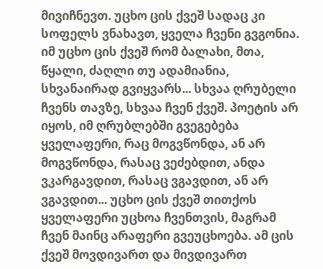მივიჩნევთ. უცხო ცის ქვეშ სადაც კი სოფელს ვნახავთ, ყველა ჩვენი გვგონია. იმ უცხო ცის ქვეშ რომ ბალახი, მთა, წყალი, ძაღლი თუ ადამიანია, სხვანაირად გვიყვარს... სხვაა ღრუბელი ჩვენს თავზე, სხვაა ჩვენ ქვეშ. პოეტის არ იყოს, იმ ღრუბლებში გვეგებება ყველაფერი, რაც მოგვწონდა, ან არ მოგვწონდა, რასაც ვეძებდით, ანდა ვკარგავდით, რასაც ვგავდით, ან არ ვგავდით... უცხო ცის ქვეშ თითქოს ყველაფერი უცხოა ჩვენთვის, მაგრამ ჩვენ მაინც არაფერი გვეუცხოება. ამ ცის ქვეშ მოვდივართ და მივდივართ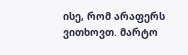ისე, რომ არაფერს ვითხოვთ. მარტო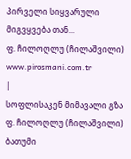პირველი სიყვარული მიგვყვება თან...
ფ. ჩილოღლუ (ჩილაშვილი)
www.pirosmani.com.tr
|
სოფლისაკენ მიმავალი გზა ფ. ჩილოღლუ (ჩილაშვილი)
ბათუმი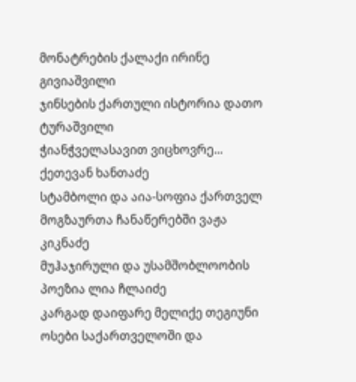მონატრების ქალაქი ირინე გივიაშვილი
ჯინსების ქართული ისტორია დათო ტურაშვილი
ჭიანჭველასავით ვიცხოვრე... ქეთევან ხანთაძე
სტამბოლი და აია-სოფია ქართველ მოგზაურთა ჩანაწერებში ვაჟა კიკნაძე
მუჰაჯირული და უსამშობლოობის პოეზია ლია ჩლაიძე
კარგად დაიფარე მელიქე თეგიუნი
ოსები საქართველოში და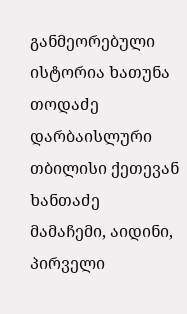განმეორებული ისტორია ხათუნა თოდაძე
დარბაისლური თბილისი ქეთევან ხანთაძე
მამაჩემი, აიდინი, პირველი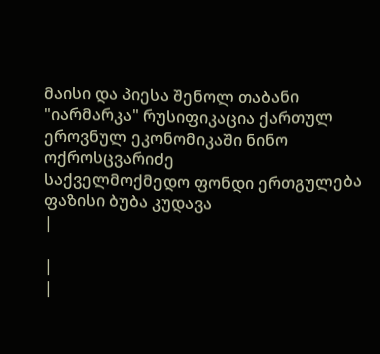მაისი და პიესა შენოლ თაბანი
"იარმარკა" რუსიფიკაცია ქართულ ეროვნულ ეკონომიკაში ნინო ოქროსცვარიძე
საქველმოქმედო ფონდი ერთგულება
ფაზისი ბუბა კუდავა
|

|
|